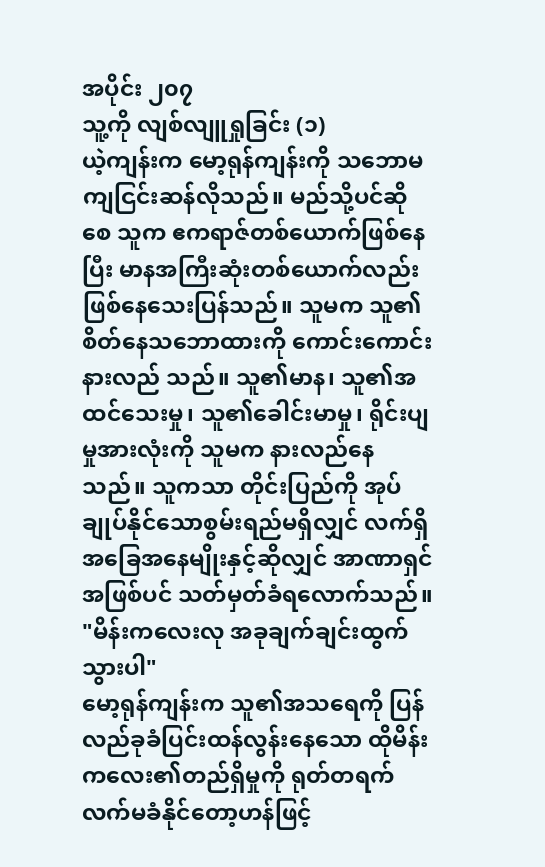အပိုင်း ၂၀၇
သူ့ကို လျစ်လျူရှုခြင်း (၁)
ယဲ့ကျန်းက မော့ရုန်ကျန်းကို သဘောမကျငြင်းဆန်လိုသည်။ မည်သို့ပင်ဆိုစေ သူက ဧကရာဇ်တစ်ယောက်ဖြစ်နေပြီး မာနအကြီးဆုံးတစ်ယောက်လည်း ဖြစ်နေသေးပြန်သည်။ သူမက သူ၏စိတ်နေသဘောထားကို ကောင်းကောင်းနားလည် သည်။ သူ၏မာန၊ သူ၏အထင်သေးမှု၊ သူ၏ခေါင်းမာမှု၊ ရိုင်းပျမှုအားလုံးကို သူမက နားလည်နေသည်။ သူကသာ တိုင်းပြည်ကို အုပ်ချုပ်နိုင်သောစွမ်းရည်မရှိလျှင် လက်ရှိအခြေအနေမျိုးနှင့်ဆိုလျှင် အာဏာရှင်အဖြစ်ပင် သတ်မှတ်ခံရလောက်သည်။
"မိန်းကလေးလု အခုချက်ချင်းထွက်သွားပါ"
မော့ရုန်ကျန်းက သူ၏အသရေကို ပြန်လည်ခုခံပြင်းထန်လွန်းနေသော ထိုမိန်းကလေး၏တည်ရှိမှုကို ရုတ်တရက် လက်မခံနိုင်တော့ဟန်ဖြင့်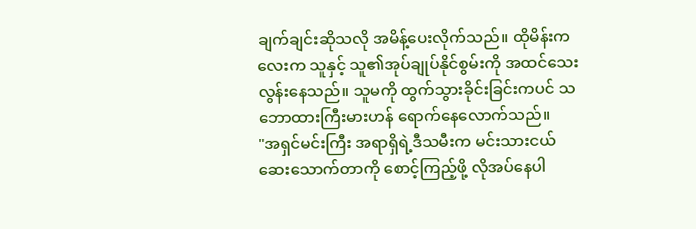ချက်ချင်းဆိုသလို အမိန့်ပေးလိုက်သည်။ ထိုမိန်းကလေးက သူနှင့် သူ၏အုပ်ချုပ်နိုင်စွမ်းကို အထင်သေး လွန်းနေသည်။ သူမကို ထွက်သွားခိုင်းခြင်းကပင် သဘောထားကြီးမားဟန် ရောက်နေလောက်သည်။
"အရှင်မင်းကြီး အရာရှိရဲ့ဒီသမီးက မင်းသားငယ် ဆေးသောက်တာကို စောင့်ကြည့်ဖို့ လိုအပ်နေပါ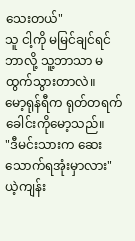သေးတယ်"
သူ ငါ့ကို မမြင်ချင်ရင် ဘာလို့ သူ့ဘာသာ မထွက်သွားတာလဲ။
မော့ရုန်ရီက ရုတ်တရက် ခေါင်းကိုမော့သည်။
"ဒီမင်းသားက ဆေးသောက်ရအုံးမှာလား"
ယဲ့ကျန်း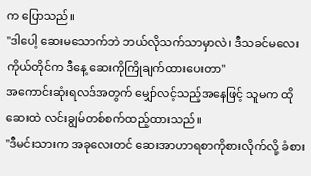က ပြောသည်။
"ဒါပေါ့ ဆေးမသောက်ဘဲ ဘယ်လိုသက်သာမှာလဲ၊ ဒီသခင်မလေးကိုယ်တိုင်က ဒီနေ့ ဆေးကိုကြိုချက်ထားပေးတာ"
အကောင်းဆုံးရလဒ်အတွက် မျှော်လင့်သည့်အနေဖြင့် သူမက ထိုဆေးထဲ လင်းချွမ်တစ်စက်ထည့်ထားသည်။
"ဒီမင်းသားက အခုလေးတင် ဆေးအာဟာရစာကိုစားလိုက်လို့ ခံစား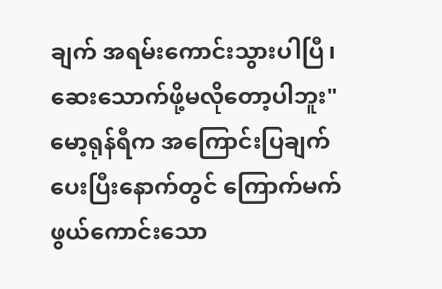ချက် အရမ်းကောင်းသွားပါပြီ၊ ဆေးသောက်ဖို့မလိုတော့ပါဘူး"
မော့ရုန်ရီက အကြောင်းပြချက်ပေးပြီးနောက်တွင် ကြောက်မက်ဖွယ်ကောင်းသော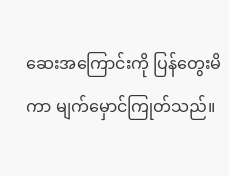ဆေးအကြောင်းကို ပြန်တွေးမိကာ မျက်မှောင်ကြုတ်သည်။